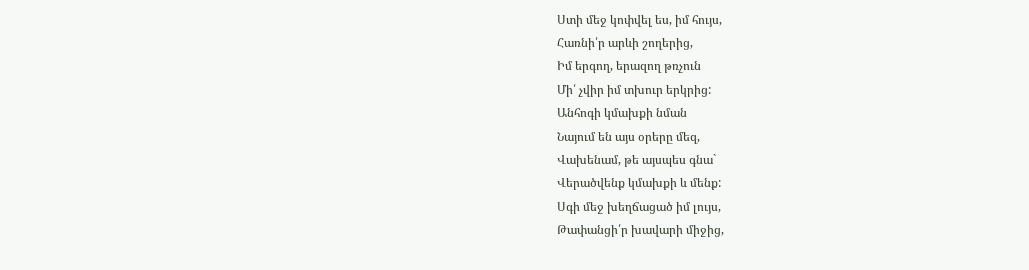Ստի մեջ կոփվել ես, իմ հույս,
Հառնի՛ր արևի շողերից,
Իմ երգող, երազող թռչուն
Մի՛ չվիր իմ տխուր երկրից:
Անհոգի կմախքի նման
Նայում են այս օրերը մեզ,
Վախենամ, թե այսպես գնա`
Վերածվենք կմախքի և մենք:
Սգի մեջ խեղճացած իմ լույս,
Թափանցի՛ր խավարի միջից,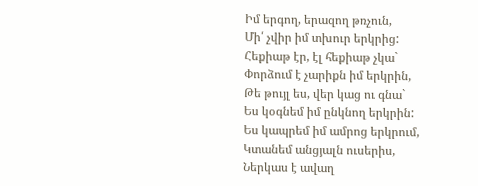Իմ երգող, երազող թռչուն,
Մի՛ չվիր իմ տխուր երկրից:
Հեքիաթ էր, էլ հեքիաթ չկա`
Փորձում է չարիքն իմ երկրին,
Թե թույլ ես, վեր կաց ու գնա`
Ես կօգնեմ իմ ընկնող երկրին:
Ես կապրեմ իմ ամրոց երկրում,
Կտանեմ անցյալն ուսերիս,
Ներկաս է ավաղ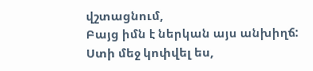վշտացնում,
Բայց իմն է ներկան այս անխիղճ:
Ստի մեջ կոփվել ես,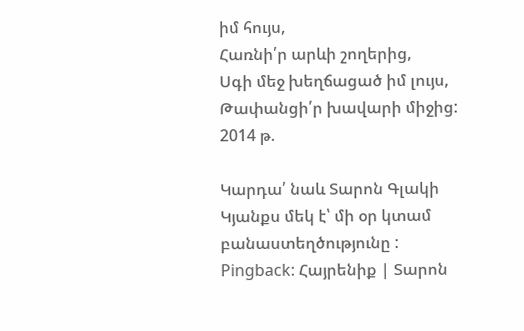իմ հույս,
Հառնի՛ր արևի շողերից,
Սգի մեջ խեղճացած իմ լույս,
Թափանցի՛ր խավարի միջից:
2014 թ.

Կարդա՛ նաև Տարոն Գլակի Կյանքս մեկ է՝ մի օր կտամ բանաստեղծությունը :
Pingback: Հայրենիք | Տարոն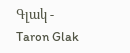Գլակ - Taron Glak